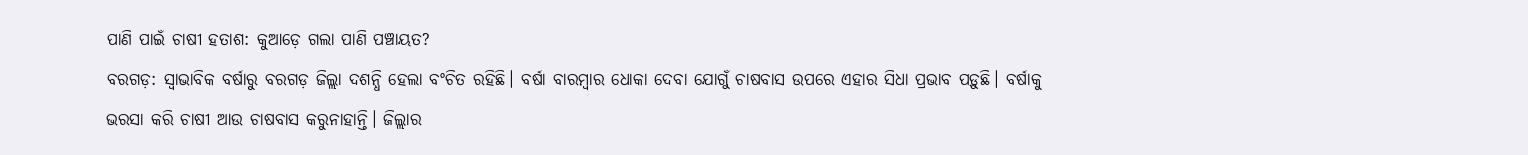ପାଣି ପାଇଁ ଚାଷୀ ହତାଶ: କୁଆଡ଼େ ଗଲା ପାଣି ପଞ୍ଚାୟତ?
ବରଗଡ଼: ସ୍ବାଭାବିକ ବର୍ଷାରୁ ବରଗଡ଼ ଜିଲ୍ଲା ଦଶନ୍ଧି ହେଲା ବଂଚିତ ରହିଛି। ବର୍ଷା ବାରମ୍ବାର ଧୋକା ଦେବା ଯୋଗୁଁ ଚାଷବାସ ଉପରେ ଏହାର ସିଧା ପ୍ରଭାବ ପଡ଼ୁଛି। ବର୍ଷାକୁ ଭରସା କରି ଚାଷୀ ଆଉ ଚାଷବାସ କରୁନାହାନ୍ତି। ଜିଲ୍ଲାର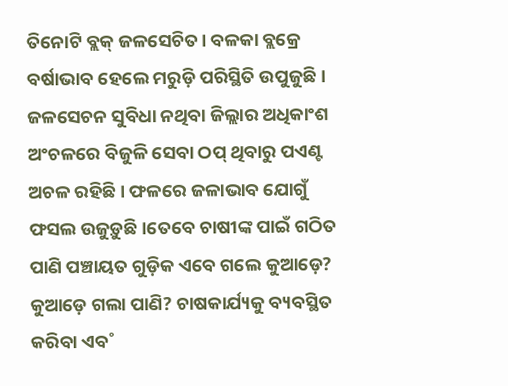ତିନୋଟି ବ୍ଲକ୍ ଜଳସେଚିତ। ବଳକା ବ୍ଲକ୍ରେ ବର୍ଷାଭାବ ହେଲେ ମରୁଡ଼ି ପରିସ୍ଥିତି ଉପୁଜୁଛି। ଜଳସେଚନ ସୁବିଧା ନଥିବା ଜିଲ୍ଲାର ଅଧିକାଂଶ ଅଂଚଳରେ ବିଜୁଳି ସେବା ଠପ୍ ଥିବାରୁ ପଏଣ୍ଟ ଅଚଳ ରହିଛି। ଫଳରେ ଜଳାଭାବ ଯୋଗୁଁ ଫସଲ ଉଜୁଡ଼ୁଛି।ତେବେ ଚାଷୀଙ୍କ ପାଇଁ ଗଠିତ ପାଣି ପଞ୍ଚାୟତ ଗୁଡ଼ିକ ଏବେ ଗଲେ କୁଆଡ଼େ? କୁଆଡ଼େ ଗଲା ପାଣି? ଚାଷକାର୍ଯ୍ୟକୁ ବ୍ୟବସ୍ଥିତ କରିବା ଏବ˚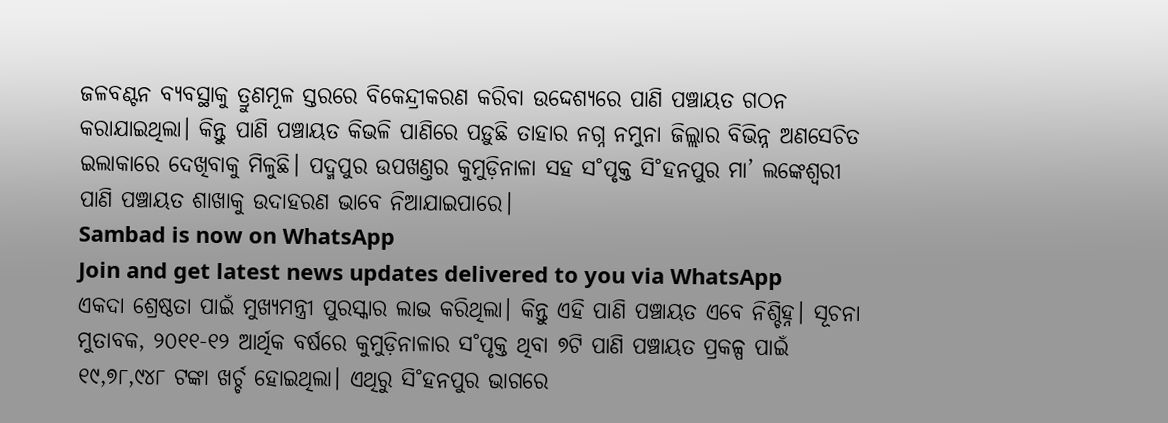ଜଳବଣ୍ଟନ ବ୍ୟବସ୍ଥାକୁ ତ୍ରୁଣମୂଳ ସ୍ତରରେ ବିକେନ୍ଦ୍ରୀକରଣ କରିବା ଉଦ୍ଦେଶ୍ୟରେ ପାଣି ପଞ୍ଚାୟତ ଗଠନ କରାଯାଇଥିଲା। କିନ୍ତୁ ପାଣି ପଞ୍ଚାୟତ କିଭଳି ପାଣିରେ ପଡ଼ୁଛି ତାହାର ନଗ୍ନ ନମୁନା ଜିଲ୍ଲାର ବିଭିନ୍ନ ଅଣସେଚିତ ଇଲାକାରେ ଦେଖିବାକୁ ମିଳୁଛି। ପଦ୍ମପୁର ଉପଖଣ୍ତର କୁମୁଡ଼ିନାଳା ସହ ସ˚ପୃକ୍ତ ସି˚ହନପୁର ମା’ ଲଙ୍କେଶ୍ବରୀ ପାଣି ପଞ୍ଚାୟତ ଶାଖାକୁ ଉଦାହରଣ ଭାବେ ନିଆଯାଇପାରେ।
Sambad is now on WhatsApp
Join and get latest news updates delivered to you via WhatsApp
ଏକଦା ଶ୍ରେଷ୍ଠତା ପାଇଁ ମୁଖ୍ୟମନ୍ତ୍ରୀ ପୁରସ୍କାର ଲାଭ କରିଥିଲା। କିନ୍ତୁ ଏହି ପାଣି ପଞ୍ଚାୟତ ଏବେ ନିଶ୍ଚିହ୍ନ। ସୂଚନା ମୁତାବକ, ୨୦୧୧-୧୨ ଆର୍ଥିକ ବର୍ଷରେ କୁମୁଡ଼ିନାଳାର ସ˚ପୃକ୍ତ ଥିବା ୭ଟି ପାଣି ପଞ୍ଚାୟତ ପ୍ରକଳ୍ପ ପାଇଁ ୧୯,୭୮,୯୪୮ ଟଙ୍କା ଖର୍ଚ୍ଚ ହୋଇଥିଲା। ଏଥିରୁ ସି˚ହନପୁର ଭାଗରେ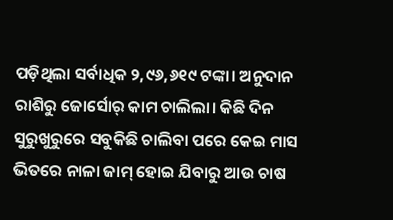ପଡ଼ିଥିଲା ସର୍ବାଧିକ ୨,୯୬,୬୧୯ ଟଙ୍କା। ଅନୁଦାନ ରାଶିରୁ ଜୋର୍ସୋର୍ କାମ ଚାଲିଲା। କିଛି ଦିନ ସୁରୁଖୁରୁରେ ସବୁକିଛି ଚାଲିବା ପରେ କେଇ ମାସ ଭିତରେ ନାଳା ଜାମ୍ ହୋଇ ଯିବାରୁ ଆଉ ଚାଷ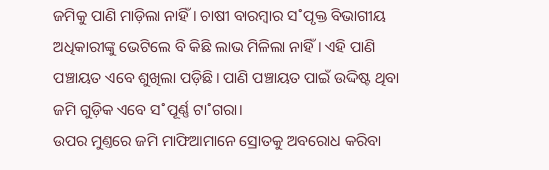ଜମିକୁ ପାଣି ମାଡ଼ିଲା ନାହିଁ। ଚାଷୀ ବାରମ୍ବାର ସ˚ପୃକ୍ତ ବିଭାଗୀୟ ଅଧିକାରୀଙ୍କୁ ଭେଟିଲେ ବି କିଛି ଲାଭ ମିଳିଲା ନାହିଁ। ଏହି ପାଣି ପଞ୍ଚାୟତ ଏବେ ଶୁଖିଲା ପଡ଼ିଛି। ପାଣି ପଞ୍ଚାୟତ ପାଇଁ ଉଦ୍ଦିଷ୍ଟ ଥିବା ଜମି ଗୁଡ଼ିକ ଏବେ ସ˚ପୂର୍ଣ୍ଣ ଟା˚ଗରା।
ଉପର ମୁଣ୍ତରେ ଜମି ମାଫିଆମାନେ ସ୍ରୋତକୁ ଅବରୋଧ କରିବା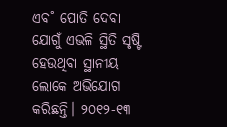ଏବ˚ ପୋତି ଦେବା ଯୋଗୁଁ ଏଭଳି ସ୍ଥିତି ସୃଷ୍ଟି ହେଉଥିବା ସ୍ଥାନୀୟ ଲୋକେ ଅଭିଯୋଗ କରିଛନ୍ତି। ୨୦୧୨-୧୩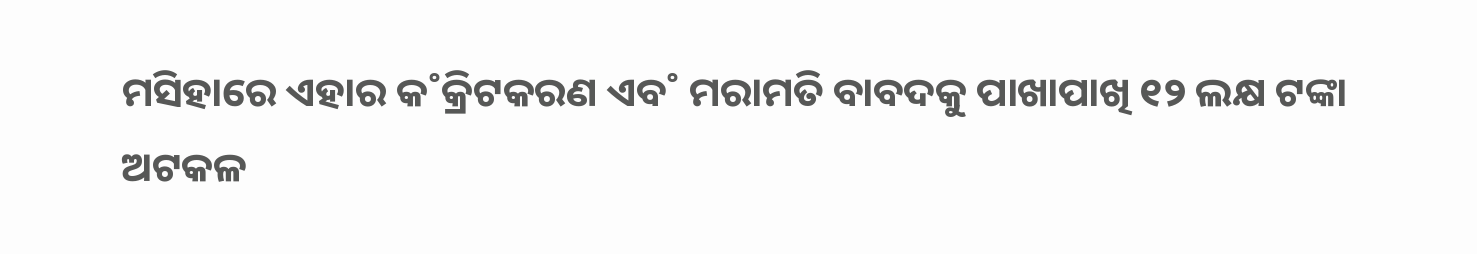ମସିହାରେ ଏହାର କ˚କ୍ରିଟକରଣ ଏବ˚ ମରାମତି ବାବଦକୁ ପାଖାପାଖି ୧୨ ଲକ୍ଷ ଟଙ୍କା ଅଟକଳ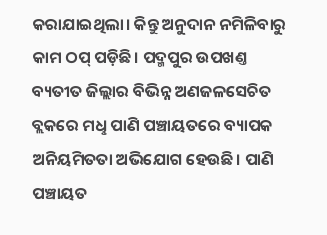କରାଯାଇଥିଲା। କିନ୍ତୁ ଅନୁଦାନ ନମିଳିବାରୁ କାମ ଠପ୍ ପଡ଼ିଛି। ପଦ୍ମପୁର ଉପଖଣ୍ତ ବ୍ୟତୀତ ଜିଲ୍ଲାର ବିଭିନ୍ନ ଅଣଜଳସେଚିତ ବ୍ଲକରେ ମଧୢ ପାଣି ପଞ୍ଚାୟତରେ ବ୍ୟାପକ ଅନିୟମିତତା ଅଭିଯୋଗ ହେଉଛି। ପାଣି ପଞ୍ଚାୟତ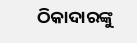ଠିକାଦାରଙ୍କୁ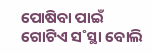ପୋଷିବା ପାଇଁ ଗୋଟିଏ ସ˚ସ୍ଥା ବୋଲି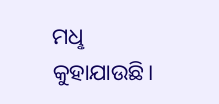ମଧୢ କୁହାଯାଉଛି।